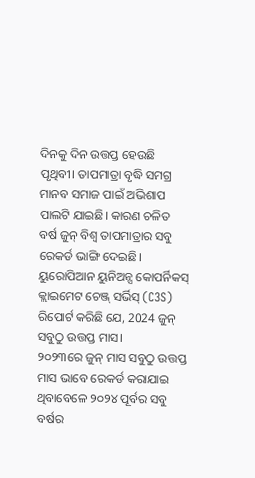ଦିନକୁ ଦିନ ଉତ୍ତପ୍ତ ହେଉଛି ପୃଥିବୀ। ତାପମାତ୍ରା ବୃଦ୍ଧି ସମଗ୍ର ମାନବ ସମାଜ ପାଇଁ ଅଭିଶାପ ପାଲଟି ଯାଇଛି। କାରଣ ଚଳିତ ବର୍ଷ ଜୁନ୍ ବିଶ୍ୱ ତାପମାତ୍ରାର ସବୁ ରେକର୍ଡ ଭାଙ୍ଗି ଦେଇଛି। ୟୁରୋପିଆନ ୟୁନିଅନ୍ସ କୋପର୍ନିକସ୍ କ୍ଲାଇମେଟ ଚେଞ୍ଜ୍ ସର୍ଭିସ୍ (C3S) ରିପୋର୍ଟ କରିଛି ଯେ, 2024 ଜୁନ୍ ସବୁଠୁ ଉତ୍ତପ୍ତ ମାସ।
୨୦୨୩ରେ ଜୁନ୍ ମାସ ସବୁଠୁ ଉତ୍ତପ୍ତ ମାସ ଭାବେ ରେକର୍ଡ କରାଯାଇ ଥିବାବେଳେ ୨୦୨୪ ପୂର୍ବର ସବୁ ବର୍ଷର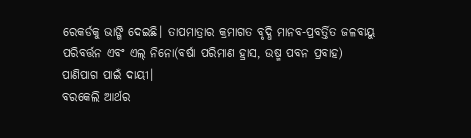ରେକର୍ଡକୁ ଭାଙ୍ଗି ଦେଇଛି। ତାପମାତ୍ରାର କ୍ରମାଗତ ବୃଦ୍ଧି ମାନବ-ପ୍ରବର୍ତ୍ତିତ ଜଳବାୟୁ ପରିବର୍ତ୍ତନ ଏବଂ ଏଲ୍ ନିନୋ(ବର୍ଷା ପରିମାଣ ହ୍ରାସ, ଉଷ୍ମ ପବନ ପ୍ରବାହ) ପାଣିପାଗ ପାଇଁ ଦାୟୀ।
ବରକେଲି ଆର୍ଥର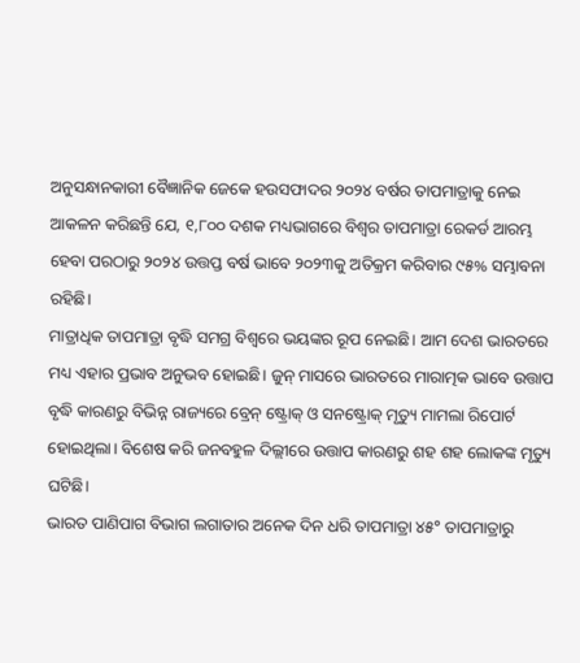ଅନୁସନ୍ଧାନକାରୀ ବୈଜ୍ଞାନିକ ଜେକେ ହଉସଫାଦର ୨୦୨୪ ବର୍ଷର ତାପମାତ୍ରାକୁ ନେଇ ଆକଳନ କରିଛନ୍ତି ଯେ, ୧,୮୦୦ ଦଶକ ମଧ୍ୟଭାଗରେ ବିଶ୍ୱର ତାପମାତ୍ରା ରେକର୍ଡ ଆରମ୍ଭ ହେବା ପରଠାରୁ ୨୦୨୪ ଉତ୍ତପ୍ତ ବର୍ଷ ଭାବେ ୨୦୨୩କୁ ଅତିକ୍ରମ କରିବାର ୯୫% ସମ୍ଭାବନା ରହିଛି।
ମାତ୍ରାଧିକ ତାପମାତ୍ରା ବୃଦ୍ଧି ସମଗ୍ର ବିଶ୍ୱରେ ଭୟଙ୍କର ରୂପ ନେଇଛି। ଆମ ଦେଶ ଭାରତରେ ମଧ୍ୟ ଏହାର ପ୍ରଭାବ ଅନୁଭବ ହୋଇଛି। ଜୁନ୍ ମାସରେ ଭାରତରେ ମାରାତ୍ମକ ଭାବେ ଉତ୍ତାପ ବୃଦ୍ଧି କାରଣରୁ ବିଭିନ୍ନ ରାଜ୍ୟରେ ବ୍ରେନ୍ ଷ୍ଟ୍ରୋକ୍ ଓ ସନଷ୍ଟ୍ରୋକ୍ ମୃତ୍ୟୁ ମାମଲା ରିପୋର୍ଟ ହୋଇଥିଲା। ବିଶେଷ କରି ଜନବହୁଳ ଦିଲ୍ଲୀରେ ଉତ୍ତାପ କାରଣରୁ ଶହ ଶହ ଲୋକଙ୍କ ମୃତ୍ୟୁ ଘଟିଛି।
ଭାରତ ପାଣିପାଗ ବିଭାଗ ଲଗାତାର ଅନେକ ଦିନ ଧରି ତାପମାତ୍ରା ୪୫° ତାପମାତ୍ରାରୁ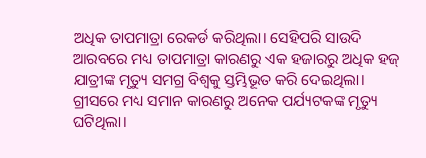ଅଧିକ ତାପମାତ୍ରା ରେକର୍ଡ କରିଥିଲା। ସେହିପରି ସାଉଦି ଆରବରେ ମଧ୍ୟ ତାପମାତ୍ରା କାରଣରୁ ଏକ ହଜାରରୁ ଅଧିକ ହଜ୍ ଯାତ୍ରୀଙ୍କ ମୃତ୍ୟୁ ସମଗ୍ର ବିଶ୍ୱକୁ ସ୍ତମ୍ଭିଭୂତ କରି ଦେଇଥିଲା। ଗ୍ରୀସରେ ମଧ୍ୟ ସମାନ କାରଣରୁ ଅନେକ ପର୍ଯ୍ୟଟକଙ୍କ ମୃତ୍ୟୁ ଘଟିଥିଲା।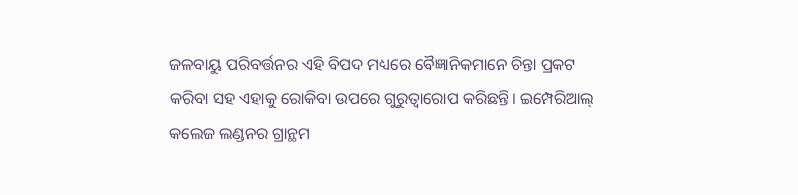ଜଳବାୟୁ ପରିବର୍ତ୍ତନର ଏହି ବିପଦ ମଧ୍ୟରେ ବୈଜ୍ଞାନିକମାନେ ଚିନ୍ତା ପ୍ରକଟ କରିବା ସହ ଏହାକୁ ରୋକିବା ଉପରେ ଗୁରୁତ୍ୱାରୋପ କରିଛନ୍ତି। ଇମ୍ପେରିଆଲ୍ କଲେଜ ଲଣ୍ଡନର ଗ୍ରାନ୍ଥମ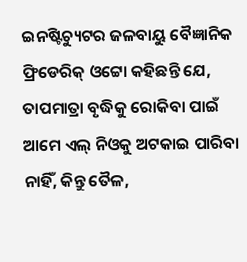ଇନଷ୍ଟିଚ୍ୟୁଟର ଜଳବାୟୁ ବୈଜ୍ଞାନିକ ଫ୍ରିଡେରିକ୍ ଓଟ୍ଟୋ କହିଛନ୍ତି ଯେ, ତାପମାତ୍ରା ବୃଦ୍ଧିକୁ ରୋକିବା ପାଇଁ ଆମେ ଏଲ୍ ନିଓକୁ ଅଟକାଇ ପାରିବା ନାହିଁ, କିନ୍ତୁ ତୈଳ,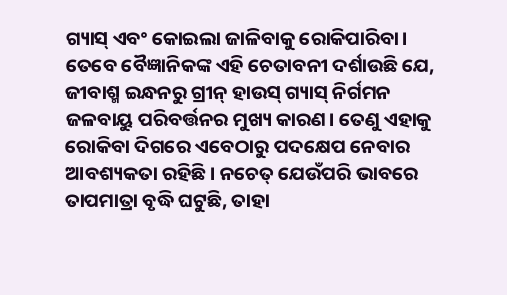ଗ୍ୟାସ୍ ଏବଂ କୋଇଲା ଜାଳିବାକୁ ରୋକିପାରିବା।
ତେବେ ବୈଜ୍ଞାନିକଙ୍କ ଏହି ଚେତାବନୀ ଦର୍ଶାଉଛି ଯେ, ଜୀବାଶ୍ମ ଇନ୍ଧନରୁ ଗ୍ରୀନ୍ ହାଉସ୍ ଗ୍ୟାସ୍ ନିର୍ଗମନ ଜଳବାୟୁ ପରିବର୍ତ୍ତନର ମୁଖ୍ୟ କାରଣ। ତେଣୁ ଏହାକୁ ରୋକିବା ଦିଗରେ ଏବେଠାରୁ ପଦକ୍ଷେପ ନେବାର ଆବଶ୍ୟକତା ରହିଛି। ନଚେତ୍ ଯେଉଁପରି ଭାବରେ ତାପମାତ୍ରା ବୃଦ୍ଧି ଘଟୁଛି, ତାହା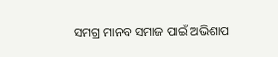ସମଗ୍ର ମାନବ ସମାଜ ପାଇଁ ଅଭିଶାପ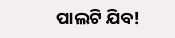ପାଲଟି ଯିବ!